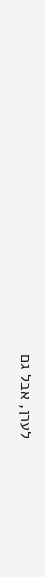לערן, אבל גם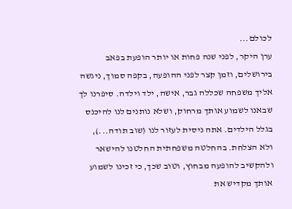לכולם...
ערן היקר, לפני שנה פחות או יותר הופעת בפאב בירושלים, וזמן קצר לפני ההופעה, בקפה סמוך, ניגשה אליך משפחה שכללה גבר, אישה, ילד וילדה. סיפרנו לך שבאנו לשמוע אותך מרחוק, ושלא נותנים לנו להיכנס בגלל הילדים. אתה ניסית לעזור לנו (שוב תודה...), ולא הצלחת. בהחלטה משפחתית החלטנו להישאר ולהקשיב להופעה מבחוץ, וטוב שכך, כי זכינו לשמוע אותך מקדיש את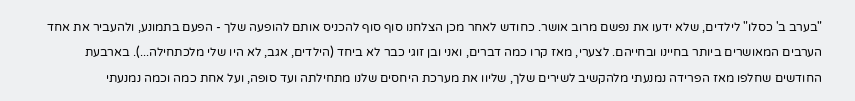"בערב ב' כסלו" לילדים, שלא ידעו את נפשם מרוב אושר. כחודש לאחר מכן הצלחנו סוף סוף להכניס אותם להופעה שלך - הפעם בתמונע, ולהעביר את אחד הערבים המאושרים ביותר בחיינו ובחייהם. לצערי, מאז קרו כמה דברים, ואני ובן זוגי כבר לא ביחד (הילדים, אגב, לא היו שלי מלכתחילה...). בארבעת החודשים שחלפו מאז הפרידה נמנעתי מלהקשיב לשירים שלך, שליוו את מערכת היחסים שלנו מתחילתה ועד סופה, ועל אחת כמה וכמה נמנעתי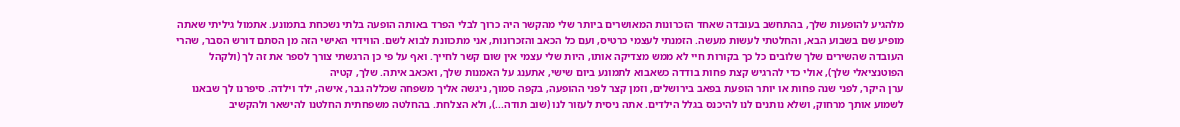מלהגיע להופעות שלך, בהתחשב בעובדה שאחד הזכרונות המאושרים ביותר שלי מהקשר היה כרוך לבלי הפרד באותה הופעה בלתי נשכחת בתמונע. אתמול גיליתי שאתה מופיע שם בשבוע הבא, והחלטתי לעשות מעשה. הזמנתי לעצמי כרטיס, ועם כל הכאב והזכרונות, אני מתכוונת לבוא לשם. הווידוי האישי הזה מן הסתם דורש הסבר, שהרי העובדה שהשירים שלך שלובים כל כך בקורות חיי לא ממש מצדיקה אותו, היות שלי עצמי אין שום קשר לחייך. ואף על פי כן הרגשתי צורך לספר את זה לך (ולקהל הפוטנציאלי שלך), אולי כדי להרגיש קצת פחות בודדה כשאבוא לתמונע ביום שישי, אתענג על האמנות שלך, ואכאב איתה. שלך, קטיה
ערן היקר, לפני שנה פחות או יותר הופעת בפאב בירושלים, וזמן קצר לפני ההופעה, בקפה סמוך, ניגשה אליך משפחה שכללה גבר, אישה, ילד וילדה. סיפרנו לך שבאנו לשמוע אותך מרחוק, ושלא נותנים לנו להיכנס בגלל הילדים. אתה ניסית לעזור לנו (שוב תודה...), ולא הצלחת. בהחלטה משפחתית החלטנו להישאר ולהקשיב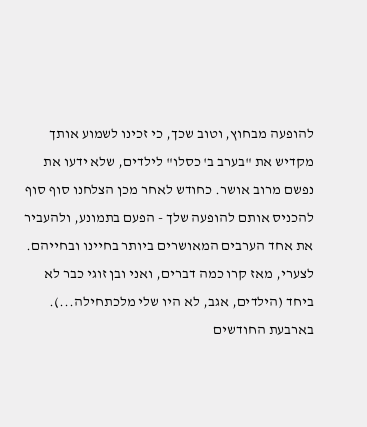להופעה מבחוץ, וטוב שכך, כי זכינו לשמוע אותך מקדיש את "בערב ב' כסלו" לילדים, שלא ידעו את נפשם מרוב אושר. כחודש לאחר מכן הצלחנו סוף סוף להכניס אותם להופעה שלך - הפעם בתמונע, ולהעביר את אחד הערבים המאושרים ביותר בחיינו ובחייהם. לצערי, מאז קרו כמה דברים, ואני ובן זוגי כבר לא ביחד (הילדים, אגב, לא היו שלי מלכתחילה...). בארבעת החודשים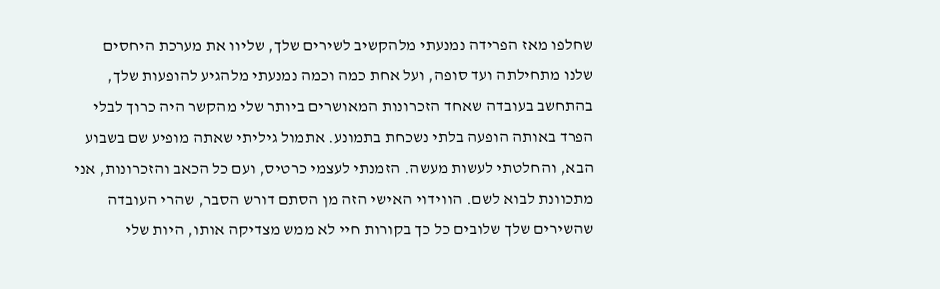שחלפו מאז הפרידה נמנעתי מלהקשיב לשירים שלך, שליוו את מערכת היחסים שלנו מתחילתה ועד סופה, ועל אחת כמה וכמה נמנעתי מלהגיע להופעות שלך, בהתחשב בעובדה שאחד הזכרונות המאושרים ביותר שלי מהקשר היה כרוך לבלי הפרד באותה הופעה בלתי נשכחת בתמונע. אתמול גיליתי שאתה מופיע שם בשבוע הבא, והחלטתי לעשות מעשה. הזמנתי לעצמי כרטיס, ועם כל הכאב והזכרונות, אני מתכוונת לבוא לשם. הווידוי האישי הזה מן הסתם דורש הסבר, שהרי העובדה שהשירים שלך שלובים כל כך בקורות חיי לא ממש מצדיקה אותו, היות שלי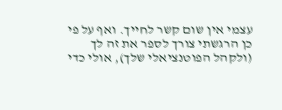עצמי אין שום קשר לחייך. ואף על פי כן הרגשתי צורך לספר את זה לך (ולקהל הפוטנציאלי שלך), אולי כדי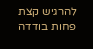להרגיש קצת פחות בודדה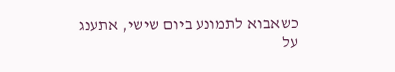כשאבוא לתמונע ביום שישי, אתענג על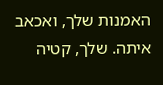האמנות שלך, ואכאב איתה. שלך, קטיה